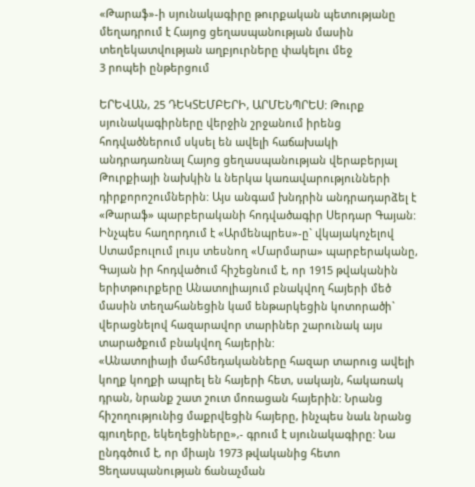«Թարաֆ»-ի սյունակագիրը թուրքական պետությանը մեղադրում է Հայոց ցեղասպանության մասին տեղեկատվության աղբյուրները փակելու մեջ
3 րոպեի ընթերցում

ԵՐԵՎԱՆ, 25 ԴԵԿՏԵՄԲԵՐԻ, ԱՐՄԵՆՊՐԵՍ: Թուրք սյունակագիրները վերջին շրջանում իրենց հոդվածներում սկսել են ավելի հաճախակի անդրադառնալ Հայոց ցեղասպանության վերաբերյալ Թուրքիայի նախկին և ներկա կառավարությունների դիրքորոշումներին: Այս անգամ խնդրին անդրադարձել է «Թարաֆ» պարբերականի հոդվածագիր Սերդար Գայան:
Ինչպես հաղորդում է «Արմենպրես»-ը` վկայակոչելով Ստամբուլում լույս տեսնող «Մարմարա» պարբերականը, Գայան իր հոդվածում հիշեցնում է, որ 1915 թվականին երիտթուրքերը Անատոլիայում բնակվող հայերի մեծ մասին տեղահանեցին կամ ենթարկեցին կոտորածի` վերացնելով հազարավոր տարիներ շարունակ այս տարածքում բնակվող հայերին:
«Անատոլիայի մահմեդականները հազար տարուց ավելի կողք կողքի ապրել են հայերի հետ, սակայն, հակառակ դրան, նրանք շատ շուտ մոռացան հայերին: Նրանց հիշողությունից մաքրվեցին հայերը, ինչպես նաև նրանց գյուղերը, եկեղեցիները»,- գրում է սյունակագիրը: Նա ընդգծում է, որ միայն 1973 թվականից հետո Ցեղասպանության ճանաչման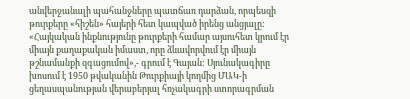անվերջանալի պահանջները պատճառ դարձան, որպեսզի թուրքերը «հիշեն» հայերի հետ կապված իրենց անցյալը:
«Հայկական ինքնությունը թուրքերի համար այսուհետ կրում էր միայն քաղաքական իմաստ, որը ձևավորվում էր միայն թշնամանքի զգացումով»,- գրում է Գայան: Սյունակագիրը խոսում է 1950 թվականին Թուրքիայի կողմից ՄԱԿ-ի ցեղասպանության վերաբերյալ հռչակագրի ստորագրման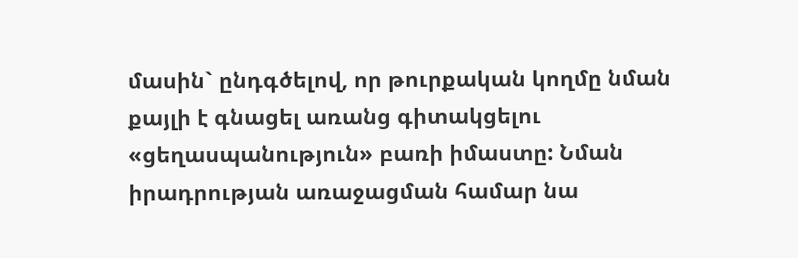մասին` ընդգծելով, որ թուրքական կողմը նման քայլի է գնացել առանց գիտակցելու «ցեղասպանություն» բառի իմաստը: Նման իրադրության առաջացման համար նա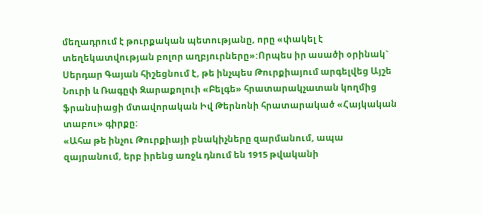մեղադրում է թուրքական պետությանը, որը «փակել է տեղեկատվության բոլոր աղբյուրները»:Որպես իր ասածի օրինակ` Սերդար Գայան հիշեցնում է, թե ինչպես Թուրքիայում արգելվեց Այշե Նուրի և Ռագըփ Զարաքոլուի «Բելգե» հրատարակչատան կողմից ֆրանսիացի մտավորական Իվ Թերնոնի հրատարակած «Հայկական տաբու» գիրքը:
«Ահա թե ինչու Թուրքիայի բնակիչները զարմանում, ապա զայրանում, երբ իրենց առջև դնում են 1915 թվականի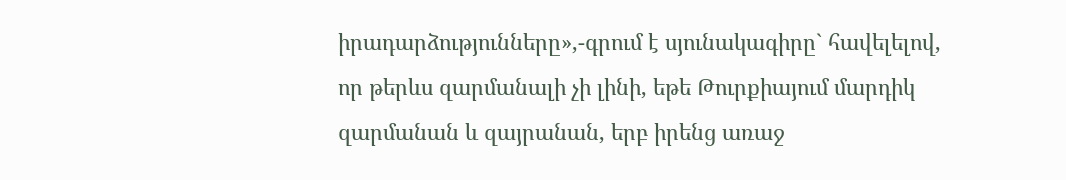իրադարձությունները»,-գրում է սյունակագիրը` հավելելով, որ թերևս զարմանալի չի լինի, եթե Թուրքիայում մարդիկ զարմանան և զայրանան, երբ իրենց առաջ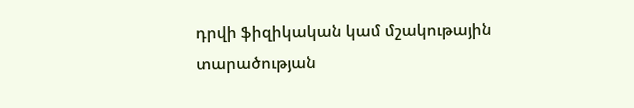դրվի ֆիզիկական կամ մշակութային տարածության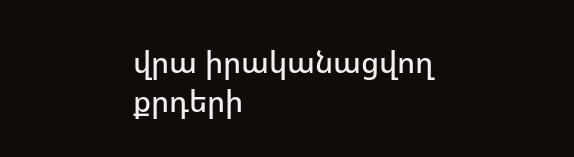վրա իրականացվող քրդերի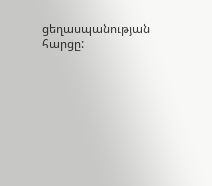ցեղասպանության հարցը: